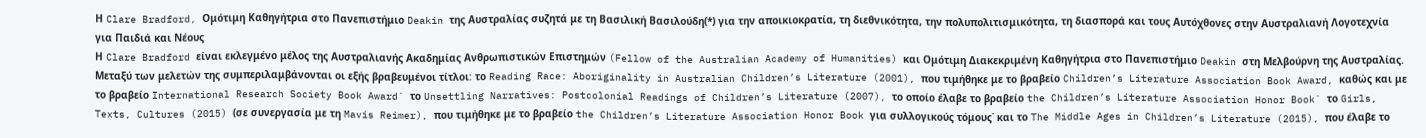Η Clare Bradford, Ομότιμη Καθηγήτρια στο Πανεπιστήμιο Deakin της Αυστραλίας συζητά με τη Βασιλική Βασιλούδη(*) για την αποικιοκρατία, τη διεθνικότητα, την πολυπολιτισμικότητα, τη διασπορά και τους Αυτόχθονες στην Αυστραλιανή Λογοτεχνία για Παιδιά και Νέους
Η Clare Bradford είναι εκλεγμένο μέλος της Αυστραλιανής Ακαδημίας Ανθρωπιστικών Επιστημών (Fellow of the Australian Academy of Humanities) και Ομότιμη Διακεκριμένη Καθηγήτρια στο Πανεπιστήμιο Deakin στη Μελβούρνη της Αυστραλίας. Μεταξύ των μελετών της συμπεριλαμβάνονται οι εξής βραβευμένοι τίτλοι: το Reading Race: Aboriginality in Australian Children’s Literature (2001), που τιμήθηκε με το βραβείο Children’s Literature Association Book Award, καθώς και με το βραβείο International Research Society Book Award˙ το Unsettling Narratives: Postcolonial Readings of Children’s Literature (2007), το οποίο έλαβε το βραβείο the Children’s Literature Association Honor Book˙ το Girls, Texts, Cultures (2015) (σε συνεργασία με τη Mavis Reimer), που τιμήθηκε με το βραβείο the Children’s Literature Association Honor Book για συλλογικούς τόμους˙ και το The Middle Ages in Children’s Literature (2015), που έλαβε το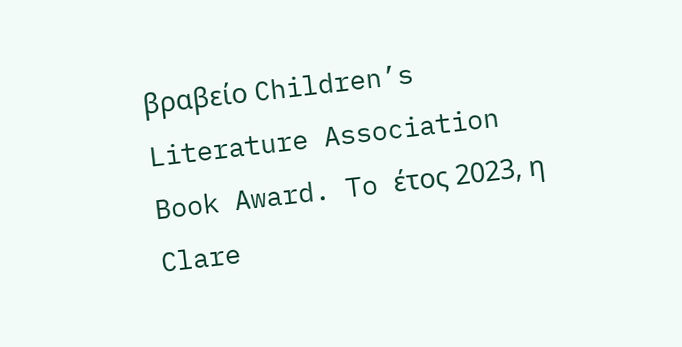βραβείο Children’s Literature Association Book Award. To έτος 2023, η Clare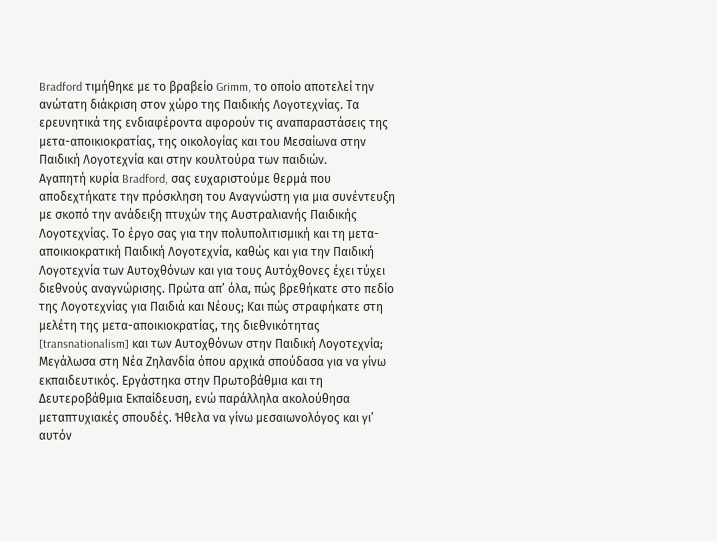Bradford τιμήθηκε με το βραβείο Grimm, το οποίο αποτελεί την ανώτατη διάκριση στον χώρο της Παιδικής Λογοτεχνίας. Τα ερευνητικά της ενδιαφέροντα αφορούν τις αναπαραστάσεις της μετα-αποικιοκρατίας, της οικολογίας και του Μεσαίωνα στην Παιδική Λογοτεχνία και στην κουλτούρα των παιδιών.
Αγαπητή κυρία Bradford, σας ευχαριστούμε θερμά που αποδεχτήκατε την πρόσκληση του Αναγνώστη για μια συνέντευξη με σκοπό την ανάδειξη πτυχών της Αυστραλιανής Παιδικής Λογοτεχνίας. Το έργο σας για την πολυπολιτισμική και τη μετα-αποικιοκρατική Παιδική Λογοτεχνία, καθώς και για την Παιδική Λογοτεχνία των Αυτοχθόνων και για τους Αυτόχθονες έχει τύχει διεθνούς αναγνώρισης. Πρώτα απ’ όλα, πώς βρεθήκατε στο πεδίο της Λογοτεχνίας για Παιδιά και Νέους; Και πώς στραφήκατε στη μελέτη της μετα-αποικιοκρατίας, της διεθνικότητας [transnationalism] και των Αυτοχθόνων στην Παιδική Λογοτεχνία;
Mεγάλωσα στη Νέα Ζηλανδία όπου αρχικά σπούδασα για να γίνω εκπαιδευτικός. Εργάστηκα στην Πρωτοβάθμια και τη Δευτεροβάθμια Εκπαίδευση, ενώ παράλληλα ακολούθησα μεταπτυχιακές σπουδές. Ήθελα να γίνω μεσαιωνολόγος και γι’ αυτόν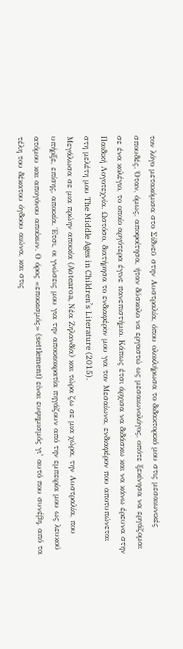τον λόγο μετακόμισα στο Σίδνεϋ στην Αυστραλία, όπου ολοκλήρωσα το διδακτορικό μου στις μεσαιωνικές σπουδές. Όταν, όμως, αποφοίτησα, ήταν δύσκολο να εργαστώ ως μεσαιωνολόγος, οπότε ξεκίνησα να εργάζομαι σε ένα κολέγιο, το οποίο αργότερα έγινε πανεπιστήμιο. Κάπως έτσι άρχισα να διδάσκω και να κάνω έρευνα στην Παιδική Λογοτεχνία. Ωστόσο, διατήρησα το ενδιαφέρον μου για τον Μεσαίωνα, ενδιαφέρον που αποτυπώνεται στη μελέτη μου The Middle Ages in Children’s Literature (2015).
Μεγάλωσα σε μια πρώην αποικία (Aotearoa, Nέα Ζηλανδία) και τώρα ζω σε μια χώρα, την Αυστραλία, που υπήρξε, επίσης, αποικία. Έτσι, οι γνώσεις μου για την αποικιοκρατία πηγάζουν από την εμπειρία μου ως λευκού ατόμου και απογόνου αποίκων. Ο όρος «εποικισμός» (settlement) είναι ευφημισμός γι’ αυτό που συνέβη, από τα τέλη του δέκατου όγδοου αιώνα, και στις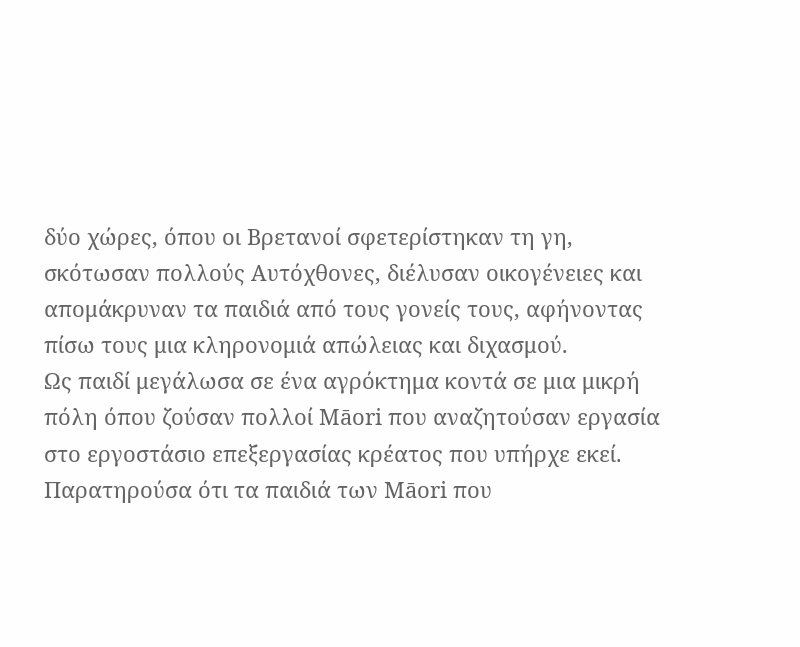δύο χώρες, όπου οι Βρετανοί σφετερίστηκαν τη γη, σκότωσαν πολλούς Αυτόχθονες, διέλυσαν οικογένειες και απομάκρυναν τα παιδιά από τους γονείς τους, αφήνοντας πίσω τους μια κληρονομιά απώλειας και διχασμού.
Ως παιδί μεγάλωσα σε ένα αγρόκτημα κοντά σε μια μικρή πόλη όπου ζούσαν πολλοί Māori που αναζητούσαν εργασία στο εργοστάσιο επεξεργασίας κρέατος που υπήρχε εκεί. Παρατηρούσα ότι τα παιδιά των Māori που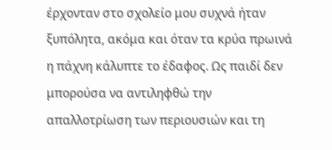έρχονταν στο σχολείο μου συχνά ήταν ξυπόλητα, ακόμα και όταν τα κρύα πρωινά η πάχνη κάλυπτε το έδαφος. Ως παιδί δεν μπορούσα να αντιληφθώ την απαλλοτρίωση των περιουσιών και τη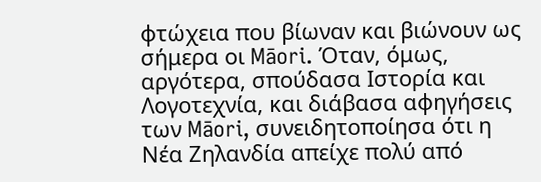φτώχεια που βίωναν και βιώνουν ως σήμερα οι Māori. Όταν, όμως, αργότερα, σπούδασα Ιστορία και Λογοτεχνία, και διάβασα αφηγήσεις των Māori, συνειδητοποίησα ότι η Νέα Ζηλανδία απείχε πολύ από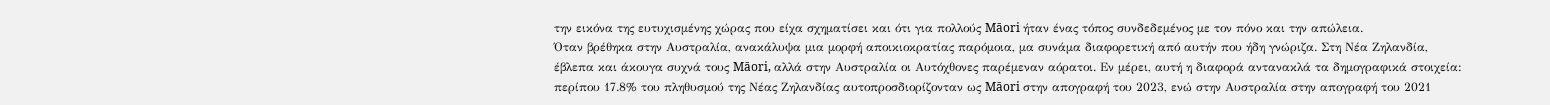την εικόνα της ευτυχισμένης χώρας που είχα σχηματίσει και ότι για πολλούς Māori ήταν ένας τόπος συνδεδεμένος με τον πόνο και την απώλεια.
Όταν βρέθηκα στην Αυστραλία, ανακάλυψα μια μορφή αποικιοκρατίας παρόμοια, μα συνάμα διαφορετική από αυτήν που ήδη γνώριζα. Στη Νέα Ζηλανδία, έβλεπα και άκουγα συχνά τους Māori, αλλά στην Αυστραλία οι Αυτόχθονες παρέμεναν αόρατοι. Εν μέρει, αυτή η διαφορά αντανακλά τα δημογραφικά στοιχεία: περίπου 17.8% του πληθυσμού της Νέας Ζηλανδίας αυτοπροσδιορίζονταν ως Māori στην απογραφή του 2023, ενώ στην Αυστραλία στην απογραφή του 2021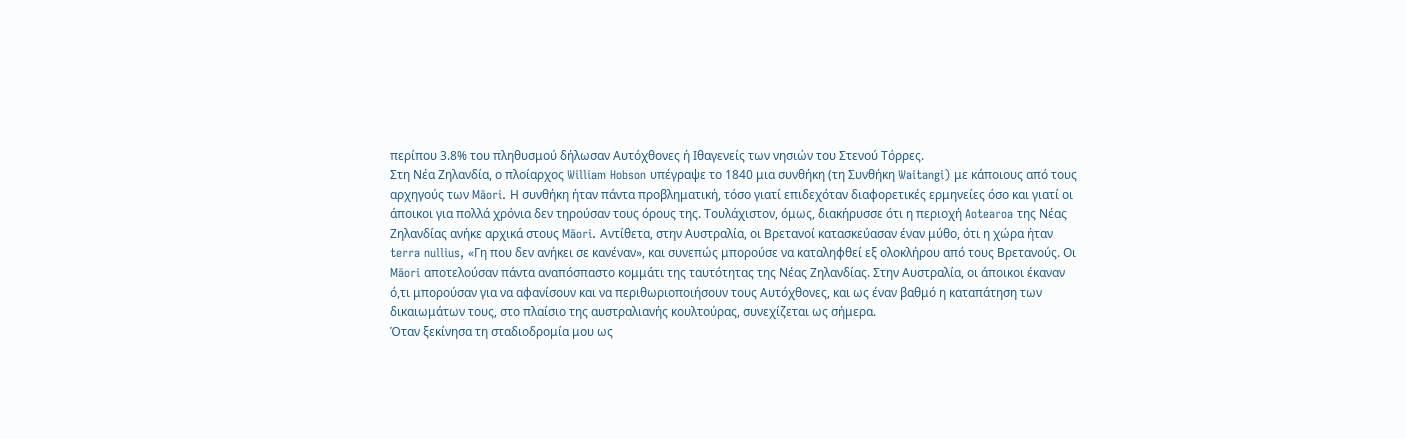περίπου 3.8% του πληθυσμού δήλωσαν Αυτόχθονες ή Ιθαγενείς των νησιών του Στενού Τόρρες.
Στη Νέα Ζηλανδία, ο πλοίαρχος William Hobson υπέγραψε το 1840 μια συνθήκη (τη Συνθήκη Waitangi) με κάποιους από τους αρχηγούς των Māori. Η συνθήκη ήταν πάντα προβληματική, τόσο γιατί επιδεχόταν διαφορετικές ερμηνείες όσο και γιατί οι άποικοι για πολλά χρόνια δεν τηρούσαν τους όρους της. Τουλάχιστον, όμως, διακήρυσσε ότι η περιοχή Aotearoa της Νέας Ζηλανδίας ανήκε αρχικά στους Māori. Αντίθετα, στην Αυστραλία, οι Βρετανοί κατασκεύασαν έναν μύθο, ότι η χώρα ήταν terra nullius, «Γη που δεν ανήκει σε κανέναν», και συνεπώς μπορούσε να καταληφθεί εξ ολοκλήρου από τους Βρετανούς. Οι Māori αποτελούσαν πάντα αναπόσπαστο κομμάτι της ταυτότητας της Νέας Ζηλανδίας. Στην Αυστραλία, οι άποικοι έκαναν ό,τι μπορούσαν για να αφανίσουν και να περιθωριοποιήσουν τους Αυτόχθονες, και ως έναν βαθμό η καταπάτηση των δικαιωμάτων τους, στο πλαίσιο της αυστραλιανής κουλτούρας, συνεχίζεται ως σήμερα.
Όταν ξεκίνησα τη σταδιοδρομία μου ως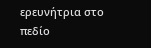ερευνήτρια στο πεδίο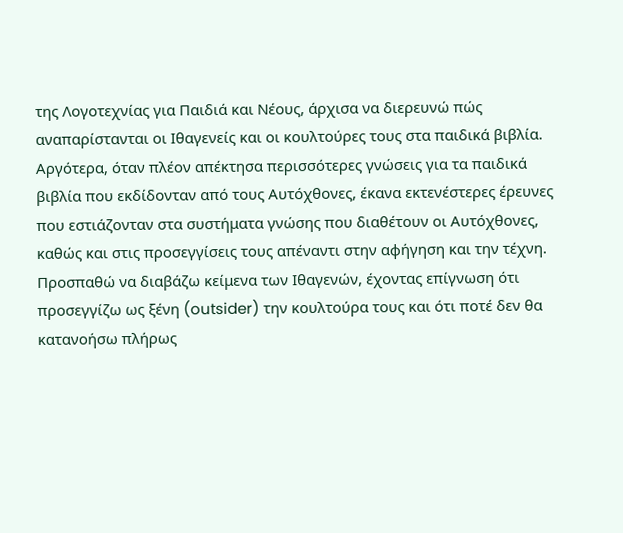της Λογοτεχνίας για Παιδιά και Νέους, άρχισα να διερευνώ πώς αναπαρίστανται οι Ιθαγενείς και οι κουλτούρες τους στα παιδικά βιβλία. Αργότερα, όταν πλέον απέκτησα περισσότερες γνώσεις για τα παιδικά βιβλία που εκδίδονταν από τους Αυτόχθονες, έκανα εκτενέστερες έρευνες που εστιάζονταν στα συστήματα γνώσης που διαθέτουν οι Αυτόχθονες, καθώς και στις προσεγγίσεις τους απέναντι στην αφήγηση και την τέχνη. Προσπαθώ να διαβάζω κείμενα των Ιθαγενών, έχοντας επίγνωση ότι προσεγγίζω ως ξένη (outsider) την κουλτούρα τους και ότι ποτέ δεν θα κατανοήσω πλήρως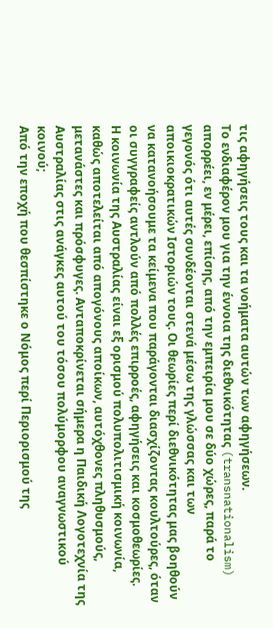τις αφηγήσεις τους και τα νοήματα αυτών των αφηγήσεων.
Το ενδιαφέρον μου για την έννοια της διεθνικότητας (transnationalism) απορρέει, εν μέρει, επίσης, από την εμπειρία μου σε δύο χώρες, παρά το γεγονός ότι αυτές συνδέονται στενά μέσω της γλώσσας και των αποικιοκρατικών Ιστοριών τους. Οι θεωρίες περί διεθνικότητας μας βοηθούν να κατανοήσουμε τα κείμενα που παράγονται διασχίζοντας κουλτούρες, όταν οι συγγραφείς αντλούν από πολλές επιρροές, αφηγήσεις και κοσμοθεωρίες.
Η κοινωνία της Αυστραλίας είναι εξ ορισμού πολυπολιτισμική κοινωνία, καθώς αποτελείται από απογόνους αποίκων, αυτόχθονες πληθυσμούς, μετανάστες και πρόσφυγες. Ανταποκρίνεται σήμερα η Παιδική Λογοτεχνία της Αυστραλίας στις ανάγκες αυτού του τόσου πολύμορφου αναγνωστικού κοινού;
Από την εποχή που θεσπίστηκε ο Νόμος περί Περιορισμού της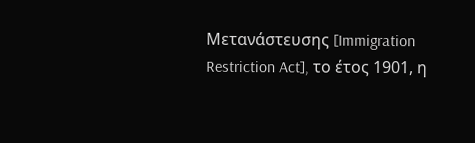Μετανάστευσης [Immigration Restriction Act], το έτος 1901, η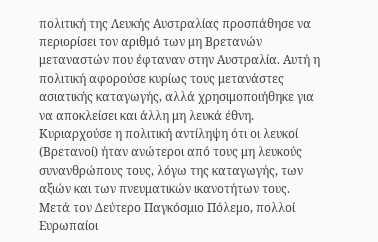πολιτική της Λευκής Αυστραλίας προσπάθησε να περιορίσει τον αριθμό των μη Βρετανών μεταναστών που έφταναν στην Αυστραλία. Αυτή η πολιτική αφορούσε κυρίως τους μετανάστες ασιατικής καταγωγής, αλλά χρησιμοποιήθηκε για να αποκλείσει και άλλη μη λευκά έθνη. Κυριαρχούσε η πολιτική αντίληψη ότι οι λευκοί (Βρετανοί) ήταν ανώτεροι από τους μη λευκούς συνανθρώπους τους, λόγω της καταγωγής, των αξιών και των πνευματικών ικανοτήτων τους.
Μετά τον Δεύτερο Παγκόσμιο Πόλεμο, πολλοί Ευρωπαίοι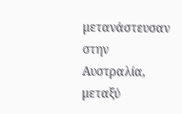μετανάστευσαν στην Αυστραλία, μεταξύ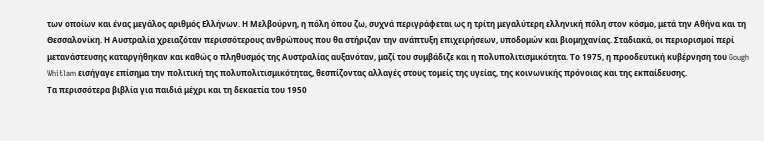των οποίων και ένας μεγάλος αριθμός Ελλήνων. Η Μελβούρνη, η πόλη όπου ζω, συχνά περιγράφεται ως η τρίτη μεγαλύτερη ελληνική πόλη στον κόσμο, μετά την Αθήνα και τη Θεσσαλονίκη. Η Αυστραλία χρειαζόταν περισσότερους ανθρώπους που θα στήριζαν την ανάπτυξη επιχειρήσεων, υποδομών και βιομηχανίας. Σταδιακά, οι περιορισμοί περί μετανάστευσης καταργήθηκαν και καθώς ο πληθυσμός της Αυστραλίας αυξανόταν, μαζί του συμβάδιζε και η πολυπολιτισμικότητα. Το 1975, η προοδευτική κυβέρνηση του Gough Whitlam εισήγαγε επίσημα την πολιτική της πολυπολιτισμικότητας, θεσπίζοντας αλλαγές στους τομείς της υγείας, της κοινωνικής πρόνοιας και της εκπαίδευσης.
Τα περισσότερα βιβλία για παιδιά μέχρι και τη δεκαετία του 1950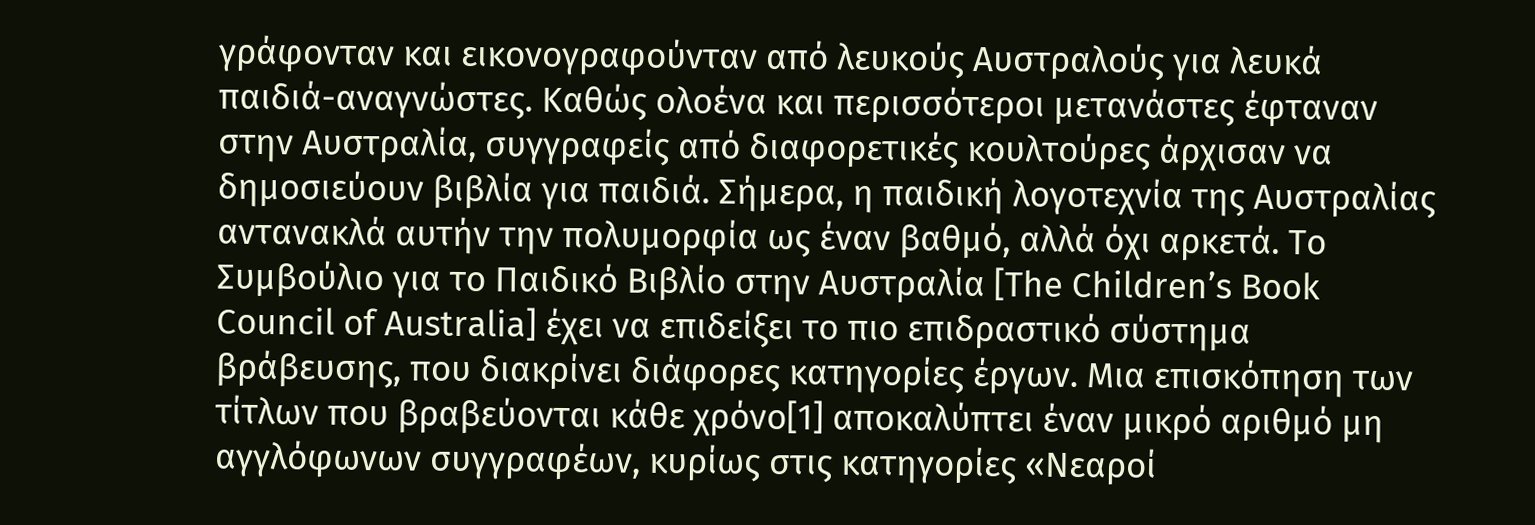γράφονταν και εικονογραφούνταν από λευκούς Αυστραλούς για λευκά παιδιά-αναγνώστες. Καθώς ολοένα και περισσότεροι μετανάστες έφταναν στην Αυστραλία, συγγραφείς από διαφορετικές κουλτούρες άρχισαν να δημοσιεύουν βιβλία για παιδιά. Σήμερα, η παιδική λογοτεχνία της Αυστραλίας αντανακλά αυτήν την πολυμορφία ως έναν βαθμό, αλλά όχι αρκετά. Το Συμβούλιο για το Παιδικό Βιβλίο στην Αυστραλία [The Children’s Book Council of Australia] έχει να επιδείξει το πιο επιδραστικό σύστημα βράβευσης, που διακρίνει διάφορες κατηγορίες έργων. Μια επισκόπηση των τίτλων που βραβεύονται κάθε χρόνο[1] αποκαλύπτει έναν μικρό αριθμό μη αγγλόφωνων συγγραφέων, κυρίως στις κατηγορίες «Νεαροί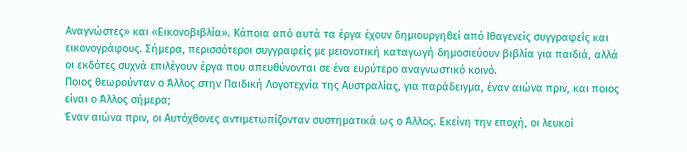Αναγνώστες» και «Εικονοβιβλία». Κάποια από αυτά τα έργα έχουν δημιουργηθεί από Ιθαγενείς συγγραφείς και εικονογράφους. Σήμερα, περισσότεροι συγγραφείς με μειονοτική καταγωγή δημοσιεύουν βιβλία για παιδιά, αλλά οι εκδότες συχνά επιλέγουν έργα που απευθύνονται σε ένα ευρύτερο αναγνωστικό κοινό.
Ποιος θεωρούνταν ο Άλλος στην Παιδική Λογοτεχνία της Αυστραλίας, για παράδειγμα, έναν αιώνα πριν, και ποιος είναι ο Άλλος σήμερα;
Έναν αιώνα πριν, οι Αυτόχθονες αντιμετωπίζονταν συστηματικά ως ο Άλλος. Εκείνη την εποχή, οι λευκοί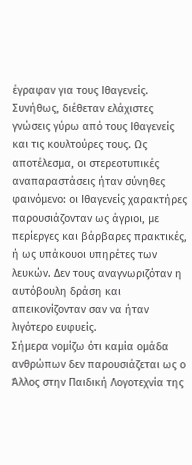έγραφαν για τους Ιθαγενείς. Συνήθως, διέθεταν ελάχιστες γνώσεις γύρω από τους Ιθαγενείς και τις κουλτούρες τους. Ως αποτέλεσμα, οι στερεοτυπικές αναπαραστάσεις ήταν σύνηθες φαινόμενο: οι Ιθαγενείς χαρακτήρες παρουσιάζονταν ως άγριοι, με περίεργες και βάρβαρες πρακτικές, ή ως υπάκουοι υπηρέτες των λευκών. Δεν τους αναγνωριζόταν η αυτόβουλη δράση και απεικονίζονταν σαν να ήταν λιγότερο ευφυείς.
Σήμερα νομίζω ότι καμία ομάδα ανθρώπων δεν παρουσιάζεται ως ο Άλλος στην Παιδική Λογοτεχνία της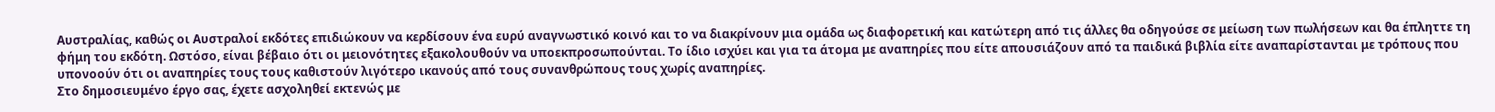Αυστραλίας, καθώς οι Αυστραλοί εκδότες επιδιώκουν να κερδίσουν ένα ευρύ αναγνωστικό κοινό και το να διακρίνουν μια ομάδα ως διαφορετική και κατώτερη από τις άλλες θα οδηγούσε σε μείωση των πωλήσεων και θα έπληττε τη φήμη του εκδότη. Ωστόσο, είναι βέβαιο ότι οι μειονότητες εξακολουθούν να υποεκπροσωπούνται. Το ίδιο ισχύει και για τα άτομα με αναπηρίες που είτε απουσιάζουν από τα παιδικά βιβλία είτε αναπαρίστανται με τρόπους που υπονοούν ότι οι αναπηρίες τους τους καθιστούν λιγότερο ικανούς από τους συνανθρώπους τους χωρίς αναπηρίες.
Στο δημοσιευμένο έργο σας, έχετε ασχοληθεί εκτενώς με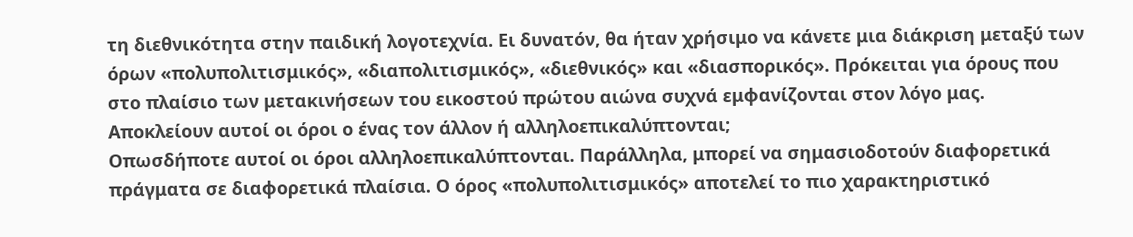τη διεθνικότητα στην παιδική λογοτεχνία. Ει δυνατόν, θα ήταν χρήσιμο να κάνετε μια διάκριση μεταξύ των όρων «πολυπολιτισμικός», «διαπολιτισμικός», «διεθνικός» και «διασπορικός». Πρόκειται για όρους που στο πλαίσιο των μετακινήσεων του εικοστού πρώτου αιώνα συχνά εμφανίζονται στον λόγο μας. Αποκλείουν αυτοί οι όροι ο ένας τον άλλον ή αλληλοεπικαλύπτονται;
Οπωσδήποτε αυτοί οι όροι αλληλοεπικαλύπτονται. Παράλληλα, μπορεί να σημασιοδοτούν διαφορετικά πράγματα σε διαφορετικά πλαίσια. Ο όρος «πολυπολιτισμικός» αποτελεί το πιο χαρακτηριστικό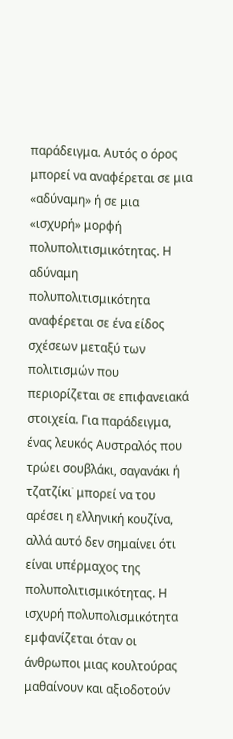παράδειγμα. Αυτός ο όρος μπορεί να αναφέρεται σε μια «αδύναμη» ή σε μια «ισχυρή» μορφή πολυπολιτισμικότητας. Η αδύναμη πολυπολιτισμικότητα αναφέρεται σε ένα είδος σχέσεων μεταξύ των πολιτισμών που περιορίζεται σε επιφανειακά στοιχεία. Για παράδειγμα, ένας λευκός Αυστραλός που τρώει σουβλάκι, σαγανάκι ή τζατζίκι˙ μπορεί να του αρέσει η ελληνική κουζίνα, αλλά αυτό δεν σημαίνει ότι είναι υπέρμαχος της πολυπολιτισμικότητας. Η ισχυρή πολυπολισμικότητα εμφανίζεται όταν οι άνθρωποι μιας κουλτούρας μαθαίνουν και αξιοδοτούν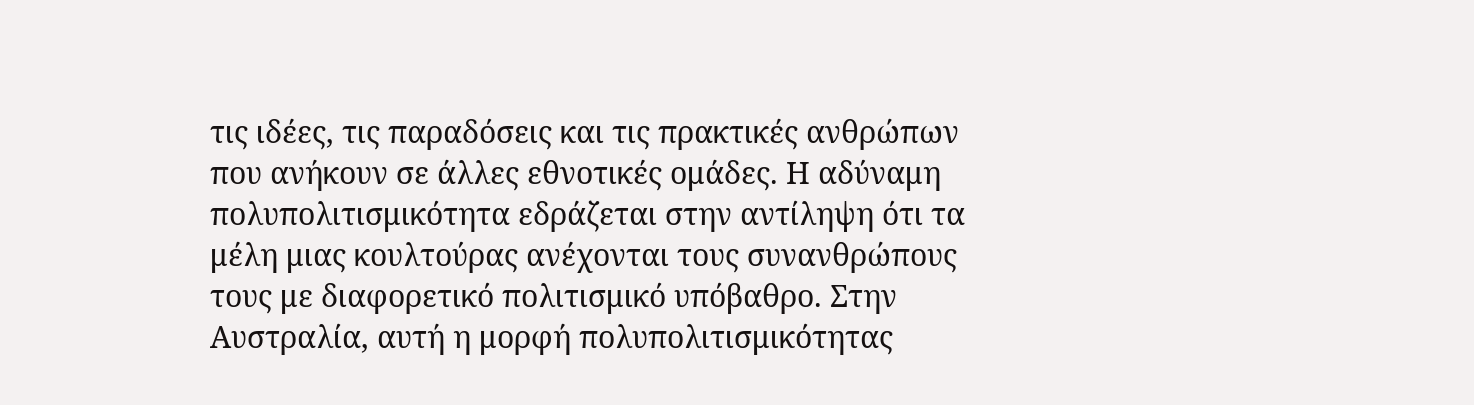τις ιδέες, τις παραδόσεις και τις πρακτικές ανθρώπων που ανήκουν σε άλλες εθνοτικές ομάδες. Η αδύναμη πολυπολιτισμικότητα εδράζεται στην αντίληψη ότι τα μέλη μιας κουλτούρας ανέχονται τους συνανθρώπους τους με διαφορετικό πολιτισμικό υπόβαθρο. Στην Αυστραλία, αυτή η μορφή πολυπολιτισμικότητας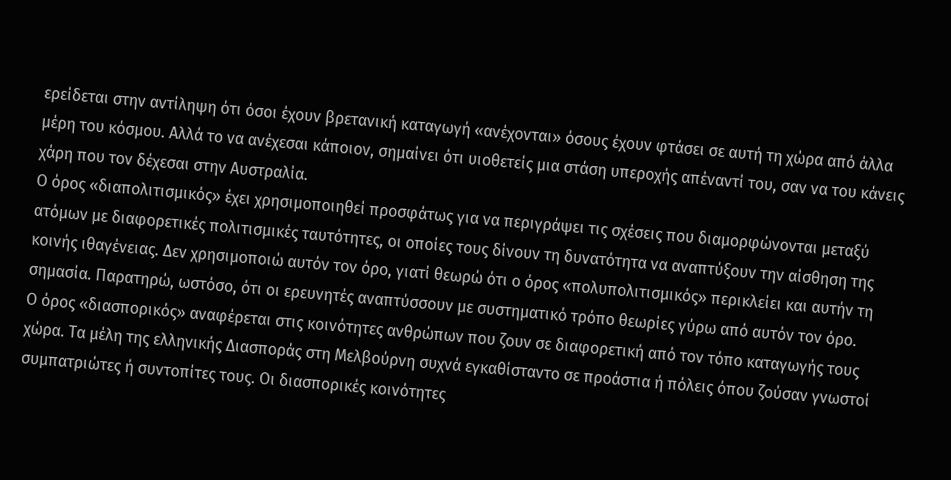ερείδεται στην αντίληψη ότι όσοι έχουν βρετανική καταγωγή «ανέχονται» όσους έχουν φτάσει σε αυτή τη χώρα από άλλα μέρη του κόσμου. Αλλά το να ανέχεσαι κάποιον, σημαίνει ότι υιοθετείς μια στάση υπεροχής απέναντί του, σαν να του κάνεις χάρη που τον δέχεσαι στην Αυστραλία.
Ο όρος «διαπολιτισμικός» έχει χρησιμοποιηθεί προσφάτως για να περιγράψει τις σχέσεις που διαμορφώνονται μεταξύ ατόμων με διαφορετικές πολιτισμικές ταυτότητες, οι οποίες τους δίνουν τη δυνατότητα να αναπτύξουν την αίσθηση της κοινής ιθαγένειας. Δεν χρησιμοποιώ αυτόν τον όρο, γιατί θεωρώ ότι ο όρος «πολυπολιτισμικός» περικλείει και αυτήν τη σημασία. Παρατηρώ, ωστόσο, ότι οι ερευνητές αναπτύσσουν με συστηματικό τρόπο θεωρίες γύρω από αυτόν τον όρο.
Ο όρος «διασπορικός» αναφέρεται στις κοινότητες ανθρώπων που ζουν σε διαφορετική από τον τόπο καταγωγής τους χώρα. Τα μέλη της ελληνικής Διασποράς στη Μελβούρνη συχνά εγκαθίσταντο σε προάστια ή πόλεις όπου ζούσαν γνωστοί συμπατριώτες ή συντοπίτες τους. Οι διασπορικές κοινότητες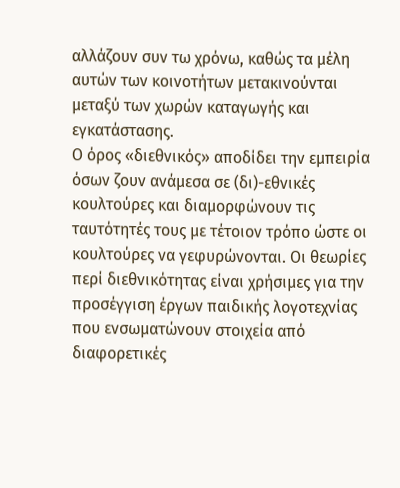αλλάζουν συν τω χρόνω, καθώς τα μέλη αυτών των κοινοτήτων μετακινούνται μεταξύ των χωρών καταγωγής και εγκατάστασης.
Ο όρος «διεθνικός» αποδίδει την εμπειρία όσων ζουν ανάμεσα σε (δι)-εθνικές κουλτούρες και διαμορφώνουν τις ταυτότητές τους με τέτοιον τρόπο ώστε οι κουλτούρες να γεφυρώνονται. Οι θεωρίες περί διεθνικότητας είναι χρήσιμες για την προσέγγιση έργων παιδικής λογοτεχνίας που ενσωματώνουν στοιχεία από διαφορετικές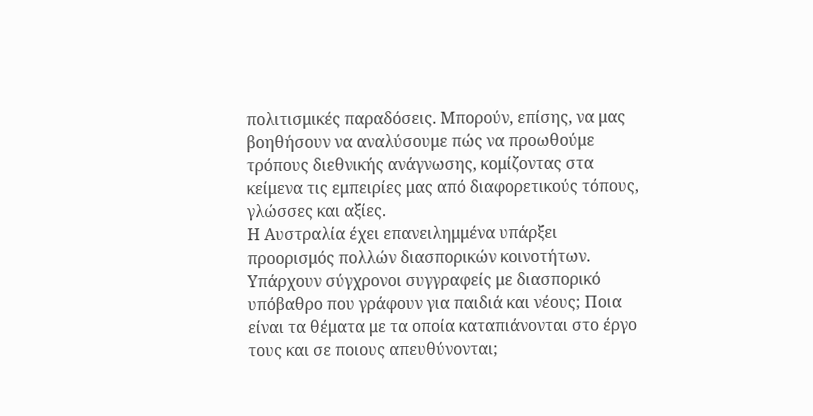πολιτισμικές παραδόσεις. Μπορούν, επίσης, να μας βοηθήσουν να αναλύσουμε πώς να προωθούμε τρόπους διεθνικής ανάγνωσης, κομίζοντας στα κείμενα τις εμπειρίες μας από διαφορετικούς τόπους, γλώσσες και αξίες.
Η Αυστραλία έχει επανειλημμένα υπάρξει προορισμός πολλών διασπορικών κοινοτήτων. Υπάρχουν σύγχρονοι συγγραφείς με διασπορικό υπόβαθρο που γράφουν για παιδιά και νέους; Ποια είναι τα θέματα με τα οποία καταπιάνονται στο έργο τους και σε ποιους απευθύνονται;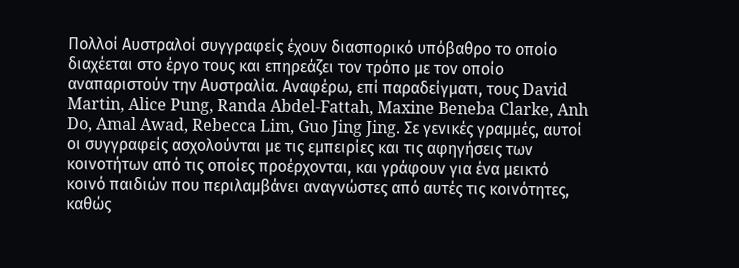Πολλοί Αυστραλοί συγγραφείς έχουν διασπορικό υπόβαθρο το οποίο διαχέεται στο έργο τους και επηρεάζει τον τρόπο με τον οποίο αναπαριστούν την Αυστραλία. Αναφέρω, επί παραδείγματι, τους David Martin, Alice Pung, Randa Abdel-Fattah, Maxine Beneba Clarke, Anh Do, Amal Awad, Rebecca Lim, Guo Jing Jing. Σε γενικές γραμμές, αυτοί οι συγγραφείς ασχολούνται με τις εμπειρίες και τις αφηγήσεις των κοινοτήτων από τις οποίες προέρχονται, και γράφουν για ένα μεικτό κοινό παιδιών που περιλαμβάνει αναγνώστες από αυτές τις κοινότητες, καθώς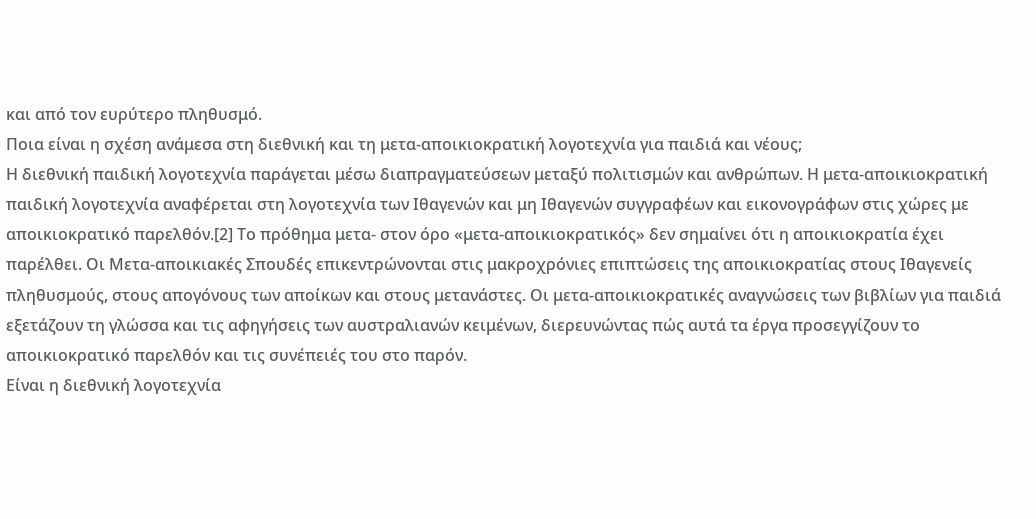και από τον ευρύτερο πληθυσμό.
Ποια είναι η σχέση ανάμεσα στη διεθνική και τη μετα-αποικιοκρατική λογοτεχνία για παιδιά και νέους;
Η διεθνική παιδική λογοτεχνία παράγεται μέσω διαπραγματεύσεων μεταξύ πολιτισμών και ανθρώπων. Η μετα-αποικιοκρατική παιδική λογοτεχνία αναφέρεται στη λογοτεχνία των Ιθαγενών και μη Ιθαγενών συγγραφέων και εικονογράφων στις χώρες με αποικιοκρατικό παρελθόν.[2] Το πρόθημα μετα- στον όρο «μετα-αποικιοκρατικός» δεν σημαίνει ότι η αποικιοκρατία έχει παρέλθει. Οι Μετα-αποικιακές Σπουδές επικεντρώνονται στις μακροχρόνιες επιπτώσεις της αποικιοκρατίας στους Ιθαγενείς πληθυσμούς, στους απογόνους των αποίκων και στους μετανάστες. Οι μετα-αποικιοκρατικές αναγνώσεις των βιβλίων για παιδιά εξετάζουν τη γλώσσα και τις αφηγήσεις των αυστραλιανών κειμένων, διερευνώντας πώς αυτά τα έργα προσεγγίζουν το αποικιοκρατικό παρελθόν και τις συνέπειές του στο παρόν.
Είναι η διεθνική λογοτεχνία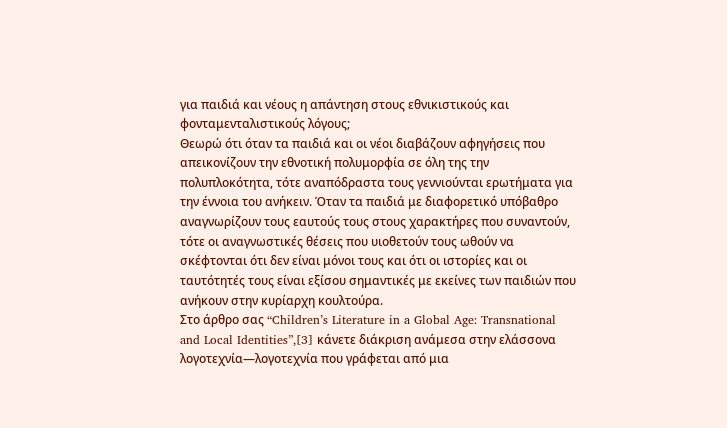για παιδιά και νέους η απάντηση στους εθνικιστικούς και φονταμενταλιστικούς λόγους;
Θεωρώ ότι όταν τα παιδιά και οι νέοι διαβάζουν αφηγήσεις που απεικονίζουν την εθνοτική πολυμορφία σε όλη της την πολυπλοκότητα, τότε αναπόδραστα τους γεννιούνται ερωτήματα για την έννοια του ανήκειν. Όταν τα παιδιά με διαφορετικό υπόβαθρο αναγνωρίζουν τους εαυτούς τους στους χαρακτήρες που συναντούν, τότε οι αναγνωστικές θέσεις που υιοθετούν τους ωθούν να σκέφτονται ότι δεν είναι μόνοι τους και ότι οι ιστορίες και οι ταυτότητές τους είναι εξίσου σημαντικές με εκείνες των παιδιών που ανήκουν στην κυρίαρχη κουλτούρα.
Στο άρθρο σας “Children’s Literature in a Global Age: Transnational and Local Identities”,[3] κάνετε διάκριση ανάμεσα στην ελάσσονα λογοτεχνία—λογοτεχνία που γράφεται από μια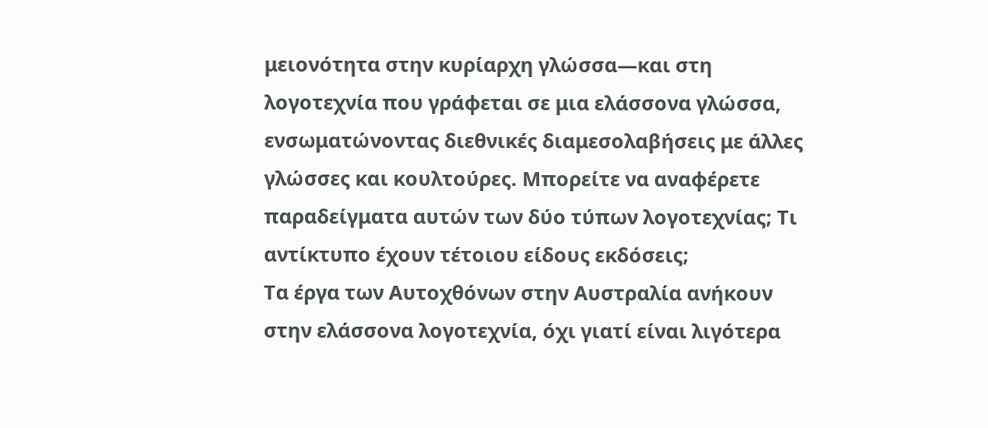μειονότητα στην κυρίαρχη γλώσσα—και στη λογοτεχνία που γράφεται σε μια ελάσσονα γλώσσα, ενσωματώνοντας διεθνικές διαμεσολαβήσεις με άλλες γλώσσες και κουλτούρες. Μπορείτε να αναφέρετε παραδείγματα αυτών των δύο τύπων λογοτεχνίας; Τι αντίκτυπο έχουν τέτοιου είδους εκδόσεις;
Τα έργα των Αυτοχθόνων στην Αυστραλία ανήκουν στην ελάσσονα λογοτεχνία, όχι γιατί είναι λιγότερα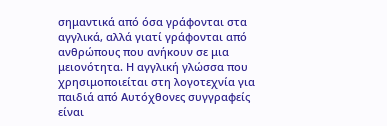σημαντικά από όσα γράφονται στα αγγλικά, αλλά γιατί γράφονται από ανθρώπους που ανήκουν σε μια μειονότητα. Η αγγλική γλώσσα που χρησιμοποιείται στη λογοτεχνία για παιδιά από Αυτόχθονες συγγραφείς είναι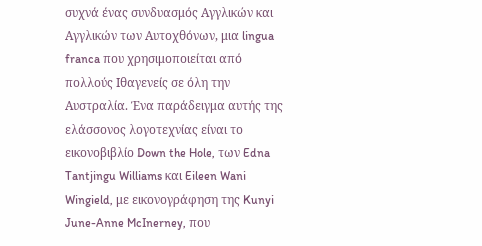συχνά ένας συνδυασμός Αγγλικών και Αγγλικών των Αυτοχθόνων, μια lingua franca που χρησιμοποιείται από πολλούς Ιθαγενείς σε όλη την Αυστραλία. Ένα παράδειγμα αυτής της ελάσσονος λογοτεχνίας είναι το εικονοβιβλίο Down the Hole, των Edna Tantjingu Williams και Eileen Wani Wingield, με εικονογράφηση της Kunyi June-Anne McInerney, που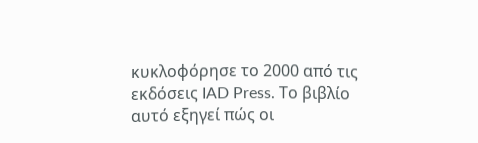κυκλοφόρησε το 2000 από τις εκδόσεις IAD Press. Το βιβλίο αυτό εξηγεί πώς οι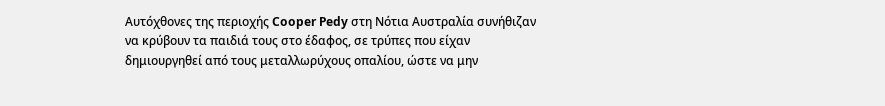Αυτόχθονες της περιοχής Cooper Pedy στη Νότια Αυστραλία συνήθιζαν να κρύβουν τα παιδιά τους στο έδαφος, σε τρύπες που είχαν δημιουργηθεί από τους μεταλλωρύχους οπαλίου, ώστε να μην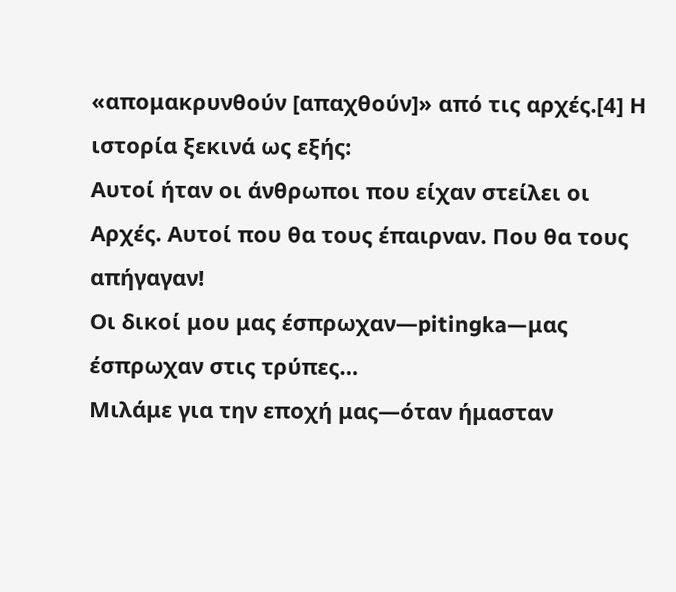«απομακρυνθούν [απαχθούν]» από τις αρχές.[4] Η ιστορία ξεκινά ως εξής:
Αυτοί ήταν οι άνθρωποι που είχαν στείλει οι Αρχές. Αυτοί που θα τους έπαιρναν. Που θα τους απήγαγαν!
Οι δικοί μου μας έσπρωχαν—pitingka—μας έσπρωχαν στις τρύπες…
Μιλάμε για την εποχή μας—όταν ήμασταν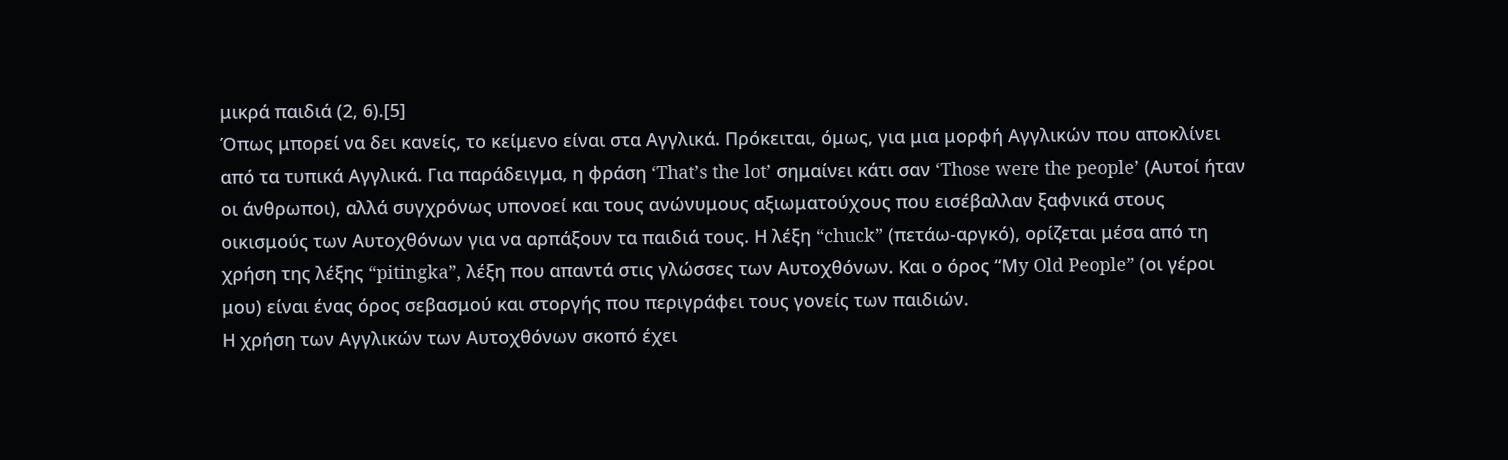μικρά παιδιά (2, 6).[5]
Όπως μπορεί να δει κανείς, το κείμενο είναι στα Αγγλικά. Πρόκειται, όμως, για μια μορφή Αγγλικών που αποκλίνει από τα τυπικά Αγγλικά. Για παράδειγμα, η φράση ‘That’s the lot’ σημαίνει κάτι σαν ‘Those were the people’ (Αυτοί ήταν οι άνθρωποι), αλλά συγχρόνως υπονοεί και τους ανώνυμους αξιωματούχους που εισέβαλλαν ξαφνικά στους οικισμούς των Αυτοχθόνων για να αρπάξουν τα παιδιά τους. Η λέξη “chuck” (πετάω-αργκό), ορίζεται μέσα από τη χρήση της λέξης “pitingka”, λέξη που απαντά στις γλώσσες των Αυτοχθόνων. Και ο όρος “Μy Old People” (οι γέροι μου) είναι ένας όρος σεβασμού και στοργής που περιγράφει τους γονείς των παιδιών.
Η χρήση των Αγγλικών των Αυτοχθόνων σκοπό έχει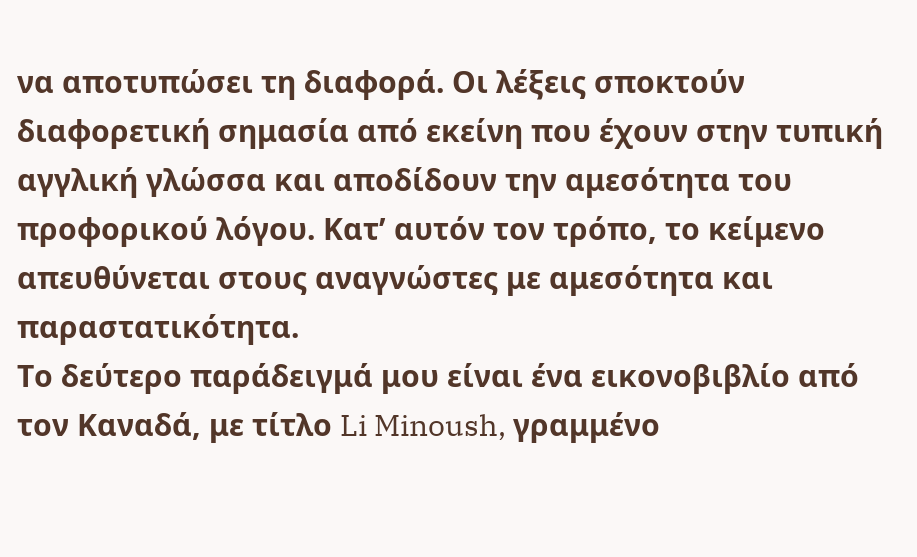να αποτυπώσει τη διαφορά. Οι λέξεις σποκτούν διαφορετική σημασία από εκείνη που έχουν στην τυπική αγγλική γλώσσα και αποδίδουν την αμεσότητα του προφορικού λόγου. Κατ’ αυτόν τον τρόπο, το κείμενο απευθύνεται στους αναγνώστες με αμεσότητα και παραστατικότητα.
Το δεύτερο παράδειγμά μου είναι ένα εικονοβιβλίο από τον Καναδά, με τίτλο Li Minoush, γραμμένο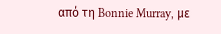από τη Bonnie Murray, με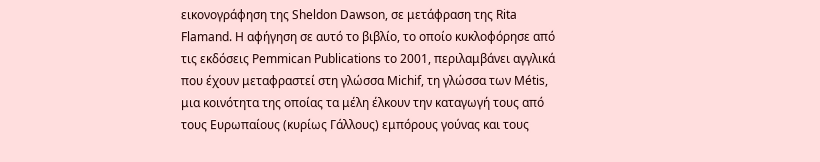εικονογράφηση της Sheldon Dawson, σε μετάφραση της Rita Flamand. Η αφήγηση σε αυτό το βιβλίο, το οποίο κυκλοφόρησε από τις εκδόσεις Pemmican Publications το 2001, περιλαμβάνει αγγλικά που έχουν μεταφραστεί στη γλώσσα Michif, τη γλώσσα των Métis, μια κοινότητα της οποίας τα μέλη έλκουν την καταγωγή τους από τους Ευρωπαίους (κυρίως Γάλλους) εμπόρους γούνας και τους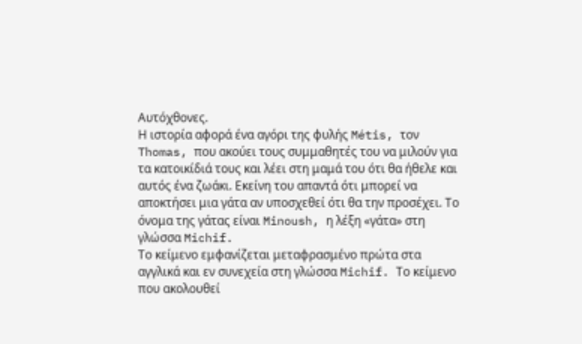Αυτόχθονες.
Η ιστορία αφορά ένα αγόρι της φυλής Métis, τον Thomas, που ακούει τους συμμαθητές του να μιλούν για τα κατοικίδιά τους και λέει στη μαμά του ότι θα ήθελε και αυτός ένα ζωάκι. Εκείνη του απαντά ότι μπορεί να αποκτήσει μια γάτα αν υποσχεθεί ότι θα την προσέχει. Το όνομα της γάτας είναι Minoush, η λέξη «γάτα» στη γλώσσα Michif.
Το κείμενο εμφανίζεται μεταφρασμένο πρώτα στα αγγλικά και εν συνεχεία στη γλώσσα Michif. Το κείμενο που ακολουθεί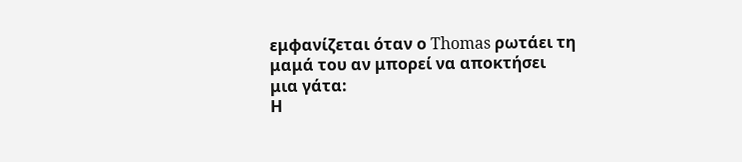εμφανίζεται όταν ο Thomas ρωτάει τη μαμά του αν μπορεί να αποκτήσει μια γάτα:
Η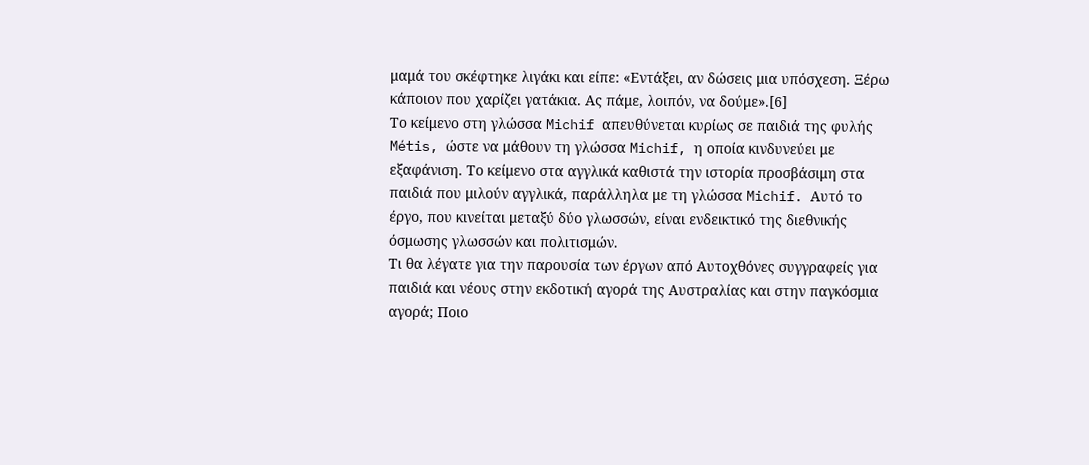μαμά του σκέφτηκε λιγάκι και είπε: «Εντάξει, αν δώσεις μια υπόσχεση. Ξέρω κάποιον που χαρίζει γατάκια. Ας πάμε, λοιπόν, να δούμε».[6]
Το κείμενο στη γλώσσα Michif απευθύνεται κυρίως σε παιδιά της φυλής Métis, ώστε να μάθουν τη γλώσσα Michif, η οποία κινδυνεύει με εξαφάνιση. Το κείμενο στα αγγλικά καθιστά την ιστορία προσβάσιμη στα παιδιά που μιλούν αγγλικά, παράλληλα με τη γλώσσα Michif. Αυτό το έργο, που κινείται μεταξύ δύο γλωσσών, είναι ενδεικτικό της διεθνικής όσμωσης γλωσσών και πολιτισμών.
Τι θα λέγατε για την παρουσία των έργων από Αυτοχθόνες συγγραφείς για παιδιά και νέους στην εκδοτική αγορά της Αυστραλίας και στην παγκόσμια αγορά; Ποιο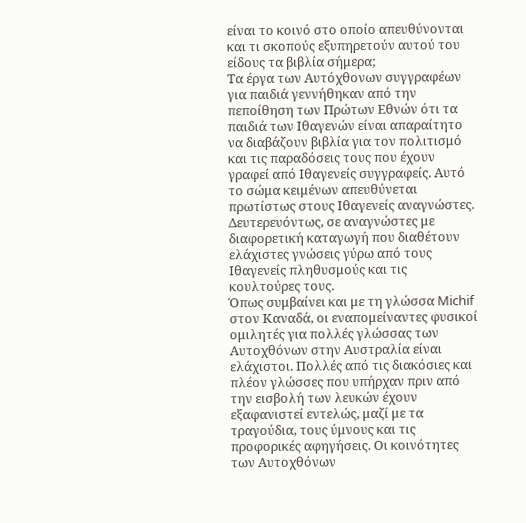είναι το κοινό στο οποίο απευθύνονται και τι σκοπούς εξυπηρετούν αυτού του είδους τα βιβλία σήμερα;
Τα έργα των Αυτόχθονων συγγραφέων για παιδιά γεννήθηκαν από την πεποίθηση των Πρώτων Εθνών ότι τα παιδιά των Ιθαγενών είναι απαραίτητο να διαβάζουν βιβλία για τον πολιτισμό και τις παραδόσεις τους που έχουν γραφεί από Ιθαγενείς συγγραφείς. Αυτό το σώμα κειμένων απευθύνεται πρωτίστως στους Ιθαγενείς αναγνώστες. Δευτερευόντως, σε αναγνώστες με διαφορετική καταγωγή που διαθέτουν ελάχιστες γνώσεις γύρω από τους Ιθαγενείς πληθυσμούς και τις κουλτούρες τους.
Όπως συμβαίνει και με τη γλώσσα Michif στον Καναδά, οι εναπομείναντες φυσικοί ομιλητές για πολλές γλώσσας των Αυτοχθόνων στην Αυστραλία είναι ελάχιστοι. Πολλές από τις διακόσιες και πλέον γλώσσες που υπήρχαν πριν από την εισβολή των λευκών έχουν εξαφανιστεί εντελώς, μαζί με τα τραγούδια, τους ύμνους και τις προφορικές αφηγήσεις. Οι κοινότητες των Αυτοχθόνων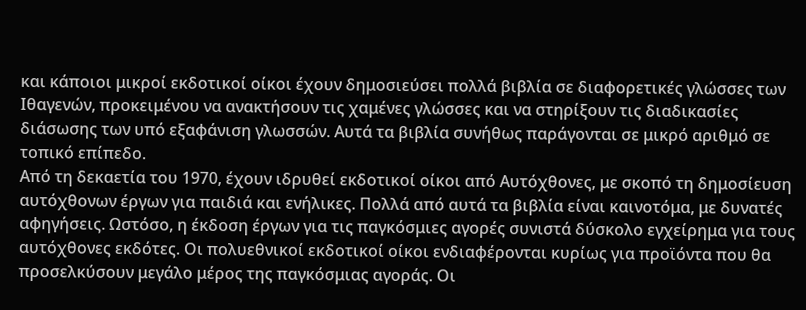και κάποιοι μικροί εκδοτικοί οίκοι έχουν δημοσιεύσει πολλά βιβλία σε διαφορετικές γλώσσες των Ιθαγενών, προκειμένου να ανακτήσουν τις χαμένες γλώσσες και να στηρίξουν τις διαδικασίες διάσωσης των υπό εξαφάνιση γλωσσών. Αυτά τα βιβλία συνήθως παράγονται σε μικρό αριθμό σε τοπικό επίπεδο.
Από τη δεκαετία του 1970, έχουν ιδρυθεί εκδοτικοί οίκοι από Αυτόχθονες, με σκοπό τη δημοσίευση αυτόχθονων έργων για παιδιά και ενήλικες. Πολλά από αυτά τα βιβλία είναι καινοτόμα, με δυνατές αφηγήσεις. Ωστόσο, η έκδοση έργων για τις παγκόσμιες αγορές συνιστά δύσκολο εγχείρημα για τους αυτόχθονες εκδότες. Οι πολυεθνικοί εκδοτικοί οίκοι ενδιαφέρονται κυρίως για προϊόντα που θα προσελκύσουν μεγάλο μέρος της παγκόσμιας αγοράς. Οι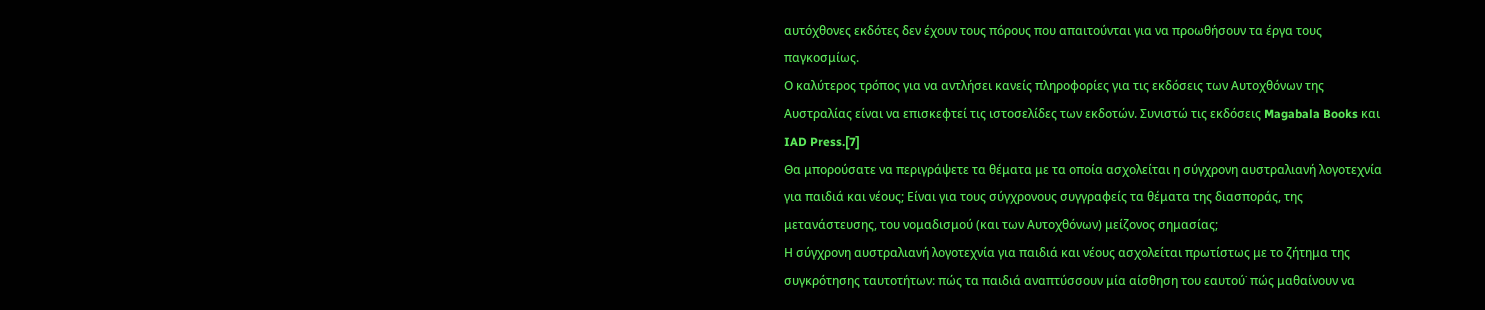αυτόχθονες εκδότες δεν έχουν τους πόρους που απαιτούνται για να προωθήσουν τα έργα τους παγκοσμίως.
Ο καλύτερος τρόπος για να αντλήσει κανείς πληροφορίες για τις εκδόσεις των Αυτοχθόνων της Αυστραλίας είναι να επισκεφτεί τις ιστοσελίδες των εκδοτών. Συνιστώ τις εκδόσεις Magabala Books και IAD Press.[7]
Θα μπορούσατε να περιγράψετε τα θέματα με τα οποία ασχολείται η σύγχρονη αυστραλιανή λογοτεχνία για παιδιά και νέους; Είναι για τους σύγχρονους συγγραφείς τα θέματα της διασποράς, της μετανάστευσης, του νομαδισμού (και των Αυτοχθόνων) μείζονος σημασίας;
Η σύγχρονη αυστραλιανή λογοτεχνία για παιδιά και νέους ασχολείται πρωτίστως με το ζήτημα της συγκρότησης ταυτοτήτων: πώς τα παιδιά αναπτύσσουν μία αίσθηση του εαυτού˙ πώς μαθαίνουν να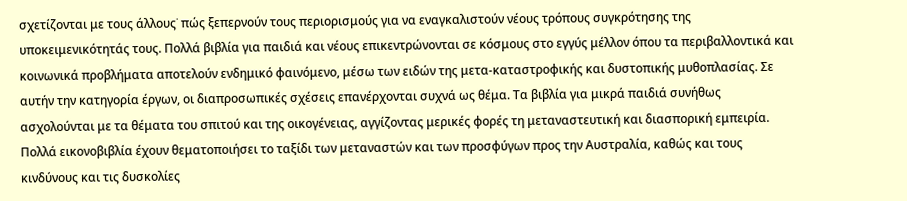σχετίζονται με τους άλλους˙ πώς ξεπερνούν τους περιορισμούς για να εναγκαλιστούν νέους τρόπους συγκρότησης της υποκειμενικότητάς τους. Πολλά βιβλία για παιδιά και νέους επικεντρώνονται σε κόσμους στο εγγύς μέλλον όπου τα περιβαλλοντικά και κοινωνικά προβλήματα αποτελούν ενδημικό φαινόμενο, μέσω των ειδών της μετα-καταστροφικής και δυστοπικής μυθοπλασίας. Σε αυτήν την κατηγορία έργων, οι διαπροσωπικές σχέσεις επανέρχονται συχνά ως θέμα. Τα βιβλία για μικρά παιδιά συνήθως ασχολούνται με τα θέματα του σπιτού και της οικογένειας, αγγίζοντας μερικές φορές τη μεταναστευτική και διασπορική εμπειρία. Πολλά εικονοβιβλία έχουν θεματοποιήσει το ταξίδι των μεταναστών και των προσφύγων προς την Αυστραλία, καθώς και τους κινδύνους και τις δυσκολίες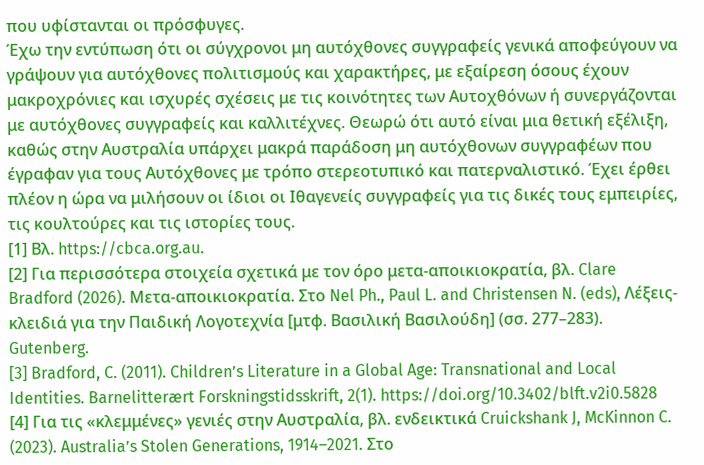που υφίστανται οι πρόσφυγες.
Έχω την εντύπωση ότι οι σύγχρονοι μη αυτόχθονες συγγραφείς γενικά αποφεύγουν να γράψουν για αυτόχθονες πολιτισμούς και χαρακτήρες, με εξαίρεση όσους έχουν μακροχρόνιες και ισχυρές σχέσεις με τις κοινότητες των Αυτοχθόνων ή συνεργάζονται με αυτόχθονες συγγραφείς και καλλιτέχνες. Θεωρώ ότι αυτό είναι μια θετική εξέλιξη, καθώς στην Αυστραλία υπάρχει μακρά παράδοση μη αυτόχθονων συγγραφέων που έγραφαν για τους Αυτόχθονες με τρόπο στερεοτυπικό και πατερναλιστικό. Έχει έρθει πλέον η ώρα να μιλήσουν οι ίδιοι οι Ιθαγενείς συγγραφείς για τις δικές τους εμπειρίες, τις κουλτούρες και τις ιστορίες τους.
[1] Βλ. https://cbca.org.au.
[2] Για περισσότερα στοιχεία σχετικά με τον όρο μετα-αποικιοκρατία, βλ. Clare Bradford (2026). Μετα-αποικιοκρατία. Στο Nel Ph., Paul L. and Christensen N. (eds), Λέξεις-κλειδιά για την Παιδική Λογοτεχνία [μτφ. Βασιλική Βασιλούδη] (σσ. 277–283). Gutenberg.
[3] Bradford, C. (2011). Children’s Literature in a Global Age: Transnational and Local Identities. Barnelitterært Forskningstidsskrift, 2(1). https://doi.org/10.3402/blft.v2i0.5828
[4] Για τις «κλεμμένες» γενιές στην Αυστραλία, βλ. ενδεικτικά Cruickshank J, McKinnon C. (2023). Australia’s Stolen Generations, 1914–2021. Στο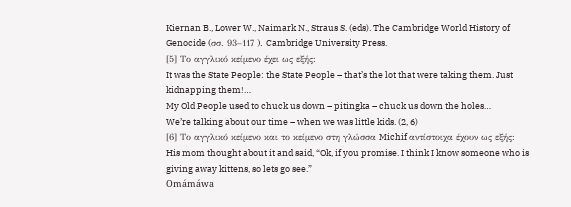Kiernan B., Lower W., Naimark N., Straus S. (eds). The Cambridge World History of Genocide (σσ. 93–117 ). Cambridge University Press.
[5] Το αγγλικό κείμενο έχει ως εξής:
It was the State People: the State People – that’s the lot that were taking them. Just kidnapping them!…
My Old People used to chuck us down – pitingka – chuck us down the holes…
We’re talking about our time – when we was little kids. (2, 6)
[6] Το αγγλικό κείμενο και το κείμενο στη γλώσσα Michif αντίστοιχα έχουν ως εξής:
His mom thought about it and said, “Ok, if you promise. I think I know someone who is giving away kittens, so lets go see.”
Omámáwa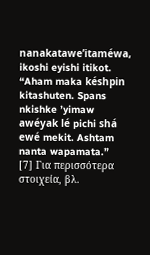nanakatawe’itaméwa, ikoshi eyishi itikot. “Aham maka késhpin kitashuten. Spans nkishke ’yimaw awéyak lé pichi shá ewé mekit. Ashtam nanta wapamata.”
[7] Για περισσότερα στοιχεία, βλ.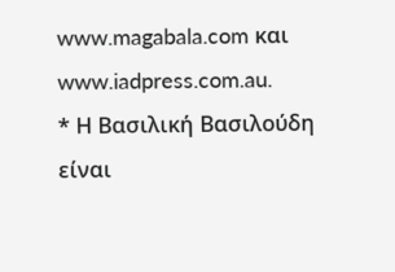www.magabala.com και www.iadpress.com.au.
* Η Βασιλική Βασιλούδη είναι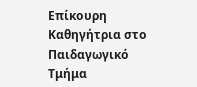Επίκουρη Καθηγήτρια στο Παιδαγωγικό Τμήμα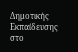Δημοτικής Εκπαίδευσης στο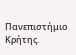Πανεπιστήμιο Κρήτης.